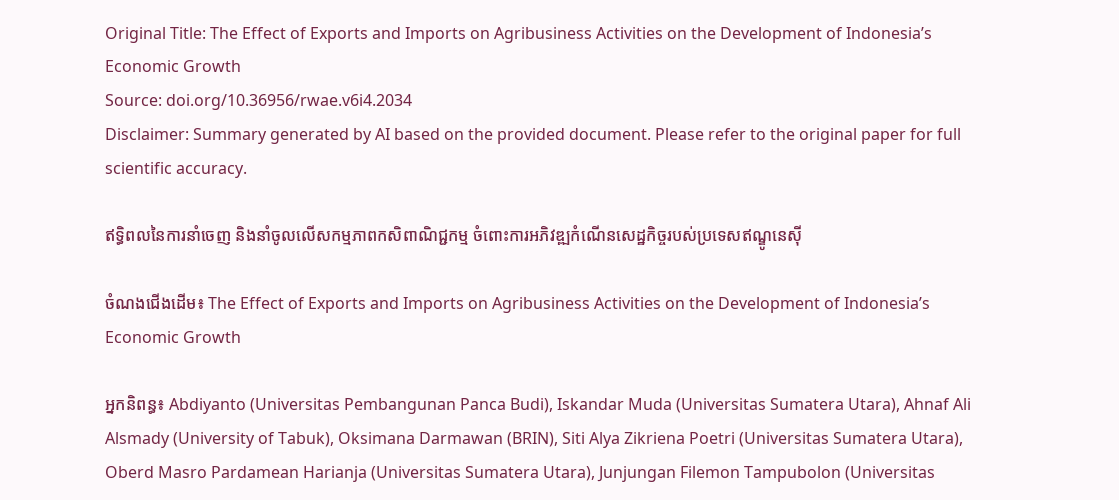Original Title: The Effect of Exports and Imports on Agribusiness Activities on the Development of Indonesia’s Economic Growth
Source: doi.org/10.36956/rwae.v6i4.2034
Disclaimer: Summary generated by AI based on the provided document. Please refer to the original paper for full scientific accuracy.

ឥទ្ធិពលនៃការនាំចេញ និងនាំចូលលើសកម្មភាពកសិពាណិជ្ជកម្ម ចំពោះការអភិវឌ្ឍកំណើនសេដ្ឋកិច្ចរបស់ប្រទេសឥណ្ឌូនេស៊ី

ចំណងជើងដើម៖ The Effect of Exports and Imports on Agribusiness Activities on the Development of Indonesia’s Economic Growth

អ្នកនិពន្ធ៖ Abdiyanto (Universitas Pembangunan Panca Budi), Iskandar Muda (Universitas Sumatera Utara), Ahnaf Ali Alsmady (University of Tabuk), Oksimana Darmawan (BRIN), Siti Alya Zikriena Poetri (Universitas Sumatera Utara), Oberd Masro Pardamean Harianja (Universitas Sumatera Utara), Junjungan Filemon Tampubolon (Universitas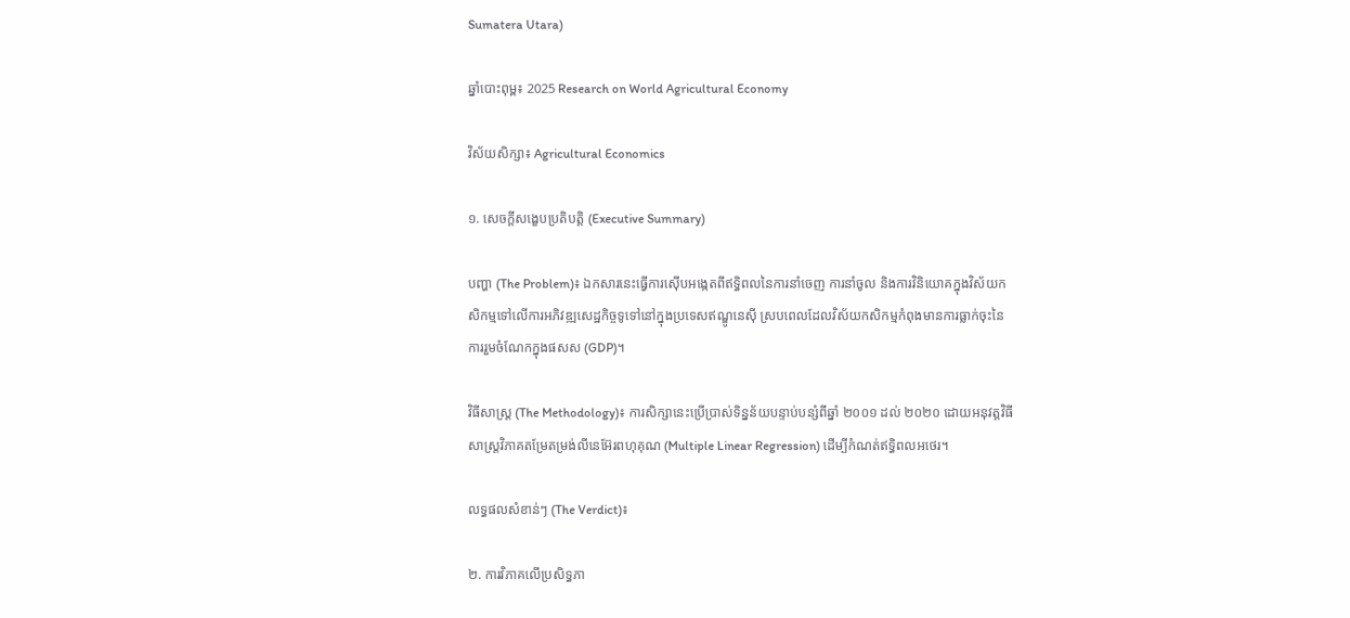Sumatera Utara)

ឆ្នាំបោះពុម្ព៖ 2025 Research on World Agricultural Economy

វិស័យសិក្សា៖ Agricultural Economics

១. សេចក្តីសង្ខេបប្រតិបត្តិ (Executive Summary)

បញ្ហា (The Problem)៖ ឯកសារនេះធ្វើការស៊ើបអង្កេតពីឥទ្ធិពលនៃការនាំចេញ ការនាំចូល និងការវិនិយោគក្នុងវិស័យកសិកម្មទៅលើការអភិវឌ្ឍសេដ្ឋកិច្ចទូទៅនៅក្នុងប្រទេសឥណ្ឌូនេស៊ី ស្របពេលដែលវិស័យកសិកម្មកំពុងមានការធ្លាក់ចុះនៃការរួមចំណែកក្នុងផសស (GDP)។

វិធីសាស្ត្រ (The Methodology)៖ ការសិក្សានេះប្រើប្រាស់ទិន្នន័យបន្ទាប់បន្សំពីឆ្នាំ ២០០១ ដល់ ២០២០ ដោយអនុវត្តវិធីសាស្ត្រវិភាគតម្រែតម្រង់លីនេអ៊ែរពហុគុណ (Multiple Linear Regression) ដើម្បីកំណត់ឥទ្ធិពលអថេរ។

លទ្ធផលសំខាន់ៗ (The Verdict)៖

២. ការវិភាគលើប្រសិទ្ធភា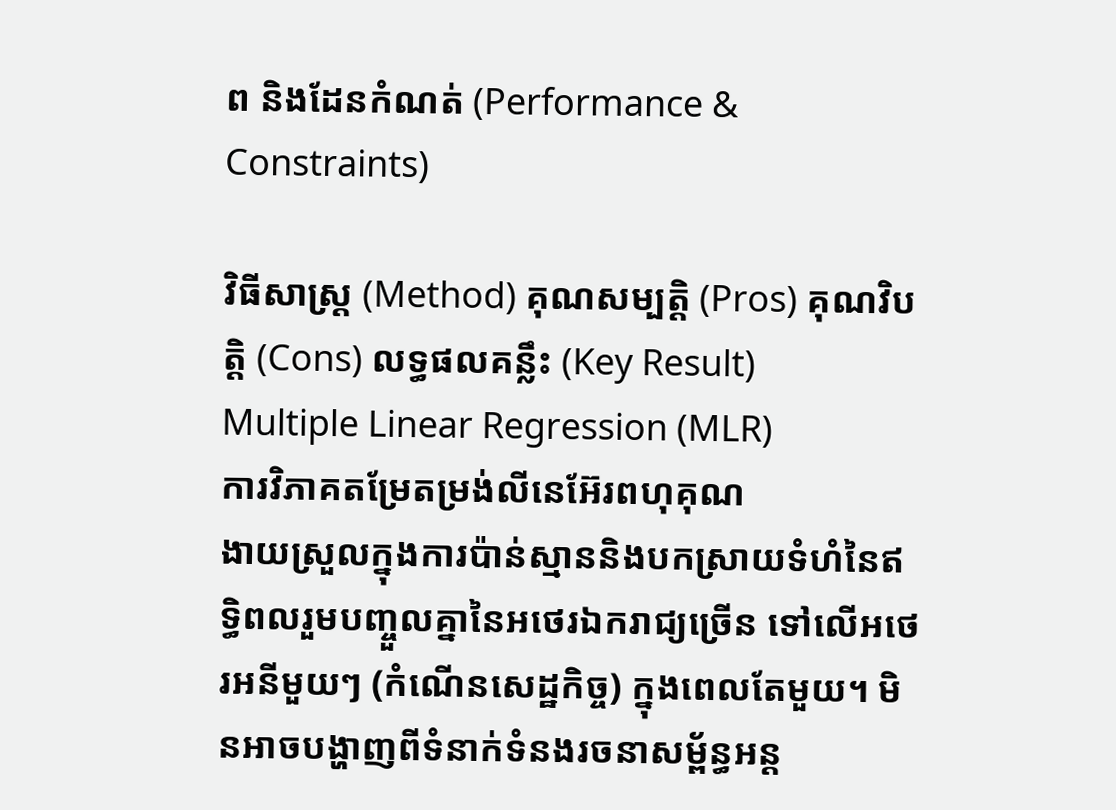ព និងដែនកំណត់ (Performance & Constraints)

វិធីសាស្ត្រ (Method) គុណសម្បត្តិ (Pros) គុណវិបត្តិ (Cons) លទ្ធផលគន្លឹះ (Key Result)
Multiple Linear Regression (MLR)
ការវិភាគតម្រែតម្រង់លីនេអ៊ែរពហុគុណ
ងាយស្រួលក្នុងការប៉ាន់ស្មាននិងបកស្រាយទំហំនៃឥទ្ធិពលរួមបញ្ចួលគ្នានៃអថេរឯករាជ្យច្រើន ទៅលើអថេរអនីមួយៗ (កំណើនសេដ្ឋកិច្ច) ក្នុងពេលតែមួយ។ មិនអាចបង្ហាញពីទំនាក់ទំនងរចនាសម្ព័ន្ធអន្ត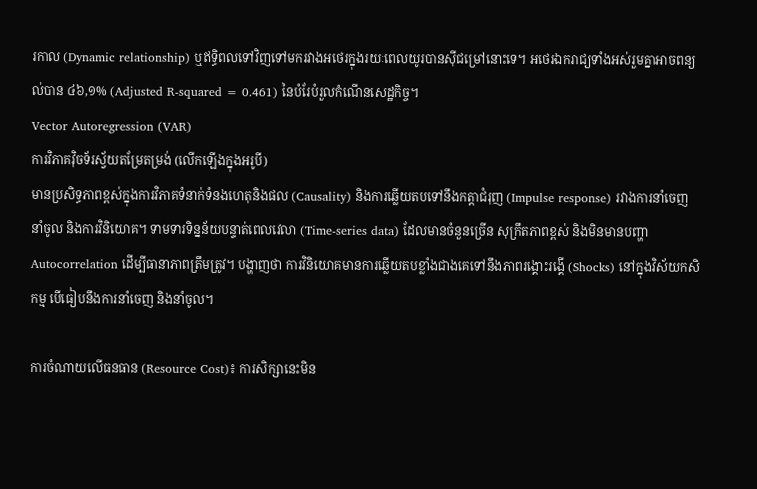រកាល (Dynamic relationship) ឬឥទ្ធិពលទៅវិញទៅមករវាងអថេរក្នុងរយៈពេលយូរបានស៊ីជម្រៅនោះទេ។ អថេរឯករាជ្យទាំងអស់រួមគ្នាអាចពន្យល់បាន ៤៦,១% (Adjusted R-squared = 0.461) នៃបំរែបំរួលកំណើនសេដ្ឋកិច្ច។
Vector Autoregression (VAR)
ការវិភាគវ៉ិចទ័រស្វ័យតម្រែតម្រង់ (លើកឡើងក្នុងអរូបី)
មានប្រសិទ្ធភាពខ្ពស់ក្នុងការវិភាគទំនាក់ទំនងហេតុនិងផល (Causality) និងការឆ្លើយតបទៅនឹងកត្តាជំរុញ (Impulse response) រវាងការនាំចេញ នាំចូល និងការវិនិយោគ។ ទាមទារទិន្នន័យបន្ទាត់ពេលវេលា (Time-series data) ដែលមានចំនួនច្រើន សុក្រឹតភាពខ្ពស់ និងមិនមានបញ្ហា Autocorrelation ដើម្បីធានាភាពត្រឹមត្រូវ។ បង្ហាញថា ការវិនិយោគមានការឆ្លើយតបខ្លាំងជាងគេទៅនឹងភាពរង្គោះរង្គើ (Shocks) នៅក្នុងវិស័យកសិកម្ម បើធៀបនឹងការនាំចេញ និងនាំចូល។

ការចំណាយលើធនធាន (Resource Cost)៖ ការសិក្សានេះមិន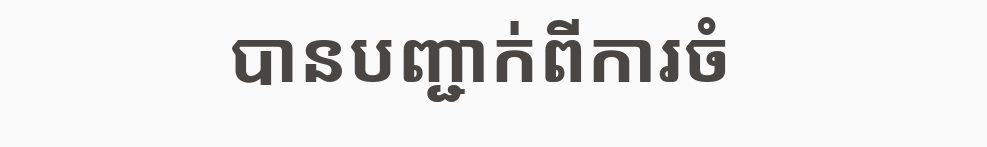បានបញ្ជាក់ពីការចំ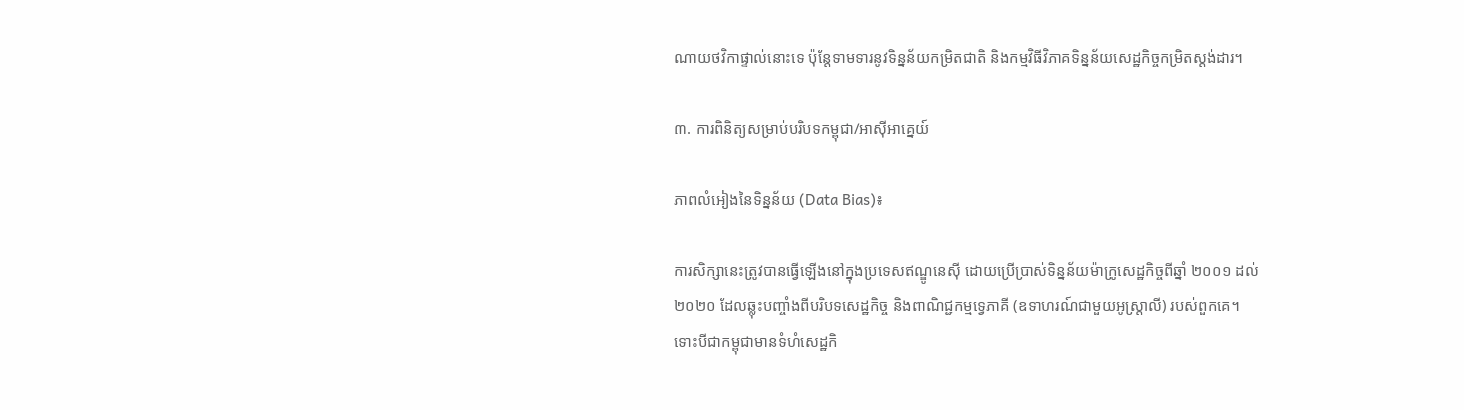ណាយថវិកាផ្ទាល់នោះទេ ប៉ុន្តែទាមទារនូវទិន្នន័យកម្រិតជាតិ និងកម្មវិធីវិភាគទិន្នន័យសេដ្ឋកិច្ចកម្រិតស្ដង់ដារ។

៣. ការពិនិត្យសម្រាប់បរិបទកម្ពុជា/អាស៊ីអាគ្នេយ៍

ភាពលំអៀងនៃទិន្នន័យ (Data Bias)៖

ការសិក្សានេះត្រូវបានធ្វើឡើងនៅក្នុងប្រទេសឥណ្ឌូនេស៊ី ដោយប្រើប្រាស់ទិន្នន័យម៉ាក្រូសេដ្ឋកិច្ចពីឆ្នាំ ២០០១ ដល់ ២០២០ ដែលឆ្លុះបញ្ចាំងពីបរិបទសេដ្ឋកិច្ច និងពាណិជ្ជកម្មទ្វេភាគី (ឧទាហរណ៍ជាមួយអូស្ត្រាលី) របស់ពួកគេ។ ទោះបីជាកម្ពុជាមានទំហំសេដ្ឋកិ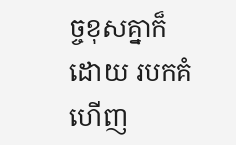ច្ចខុសគ្នាក៏ដោយ របកគំហើញ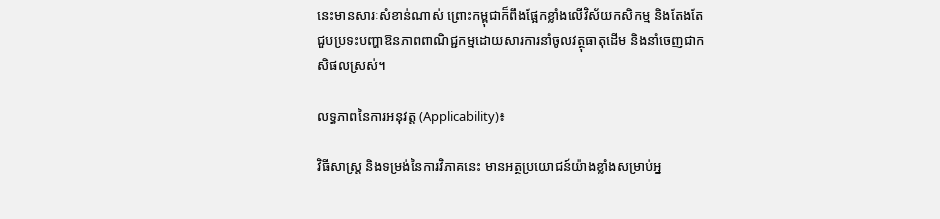នេះមានសារៈសំខាន់ណាស់ ព្រោះកម្ពុជាក៏ពឹងផ្អែកខ្លាំងលើវិស័យកសិកម្ម និងតែងតែជួបប្រទះបញ្ហាឱនភាពពាណិជ្ជកម្មដោយសារការនាំចូលវត្ថុធាតុដើម និងនាំចេញជាកសិផលស្រស់។

លទ្ធភាពនៃការអនុវត្ត (Applicability)៖

វិធីសាស្ត្រ និងទម្រង់នៃការវិភាគនេះ មានអត្ថប្រយោជន៍យ៉ាងខ្លាំងសម្រាប់អ្ន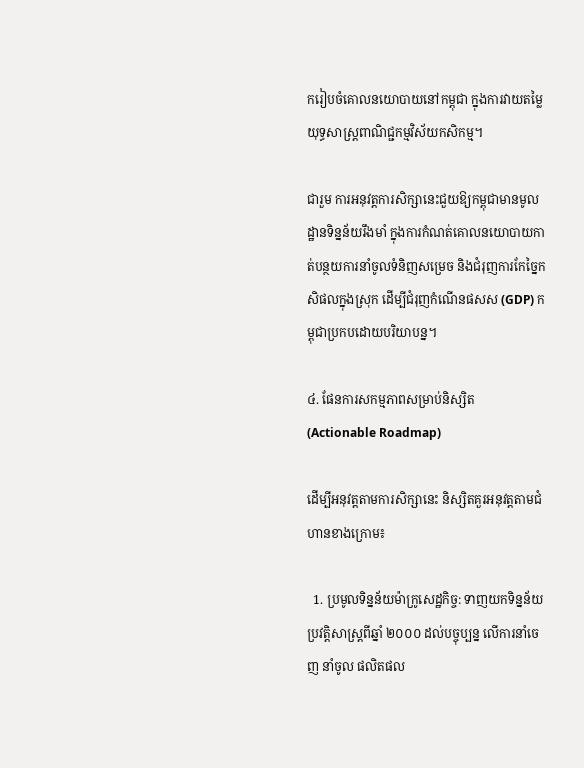ករៀបចំគោលនយោបាយនៅកម្ពុជា ក្នុងការវាយតម្លៃយុទ្ធសាស្ត្រពាណិជ្ជកម្មវិស័យកសិកម្ម។

ជារួម ការអនុវត្តការសិក្សានេះជួយឱ្យកម្ពុជាមានមូលដ្ឋានទិន្នន័យរឹងមាំ ក្នុងការកំណត់គោលនយោបាយកាត់បន្ថយការនាំចូលទំនិញសម្រេច និងជំរុញការកែច្នៃកសិផលក្នុងស្រុក ដើម្បីជំរុញកំណើនផសស (GDP) កម្ពុជាប្រកបដោយបរិយាបន្ន។

៤. ផែនការសកម្មភាពសម្រាប់និស្សិត (Actionable Roadmap)

ដើម្បីអនុវត្តតាមការសិក្សានេះ និស្សិតគួរអនុវត្តតាមជំហានខាងក្រោម៖

  1. ប្រមូលទិន្នន័យម៉ាក្រូសេដ្ឋកិច្ច: ទាញយកទិន្នន័យប្រវត្តិសាស្ត្រពីឆ្នាំ ២០០០ ដល់បច្ចុប្បន្ន លើការនាំចេញ នាំចូល ផលិតផល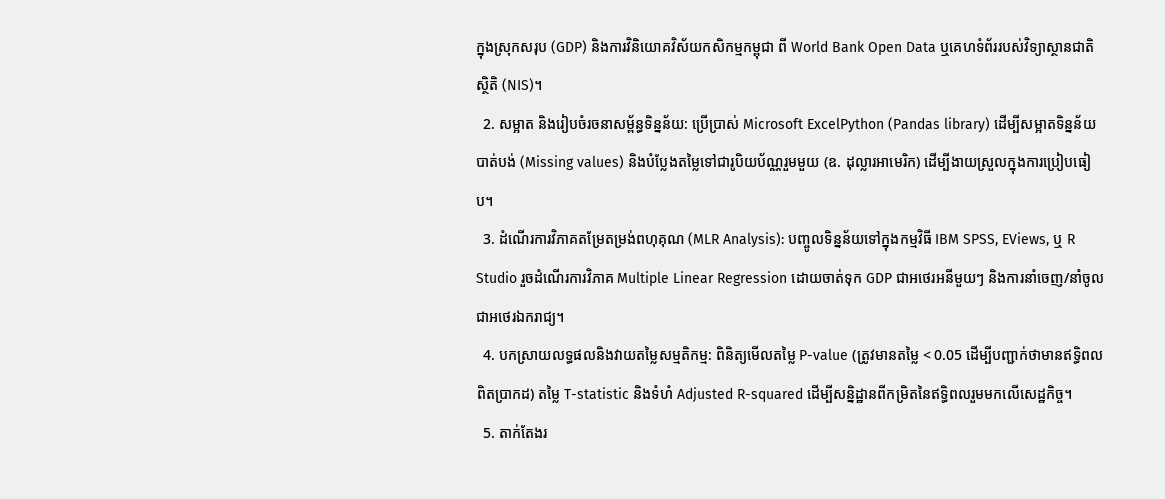ក្នុងស្រុកសរុប (GDP) និងការវិនិយោគវិស័យកសិកម្មកម្ពុជា ពី World Bank Open Data ឬគេហទំព័ររបស់វិទ្យាស្ថានជាតិស្ថិតិ (NIS)។
  2. សម្អាត និងរៀបចំរចនាសម្ព័ន្ធទិន្នន័យ: ប្រើប្រាស់ Microsoft ExcelPython (Pandas library) ដើម្បីសម្អាតទិន្នន័យបាត់បង់ (Missing values) និងបំប្លែងតម្លៃទៅជារូបិយប័ណ្ណរួមមួយ (ឧ. ដុល្លារអាមេរិក) ដើម្បីងាយស្រួលក្នុងការប្រៀបធៀប។
  3. ដំណើរការវិភាគតម្រែតម្រង់ពហុគុណ (MLR Analysis): បញ្ចូលទិន្នន័យទៅក្នុងកម្មវិធី IBM SPSS, EViews, ឬ R Studio រួចដំណើរការវិភាគ Multiple Linear Regression ដោយចាត់ទុក GDP ជាអថេរអនីមួយៗ និងការនាំចេញ/នាំចូលជាអថេរឯករាជ្យ។
  4. បកស្រាយលទ្ធផលនិងវាយតម្លៃសម្មតិកម្ម: ពិនិត្យមើលតម្លៃ P-value (ត្រូវមានតម្លៃ < 0.05 ដើម្បីបញ្ជាក់ថាមានឥទ្ធិពលពិតប្រាកដ) តម្លៃ T-statistic និងទំហំ Adjusted R-squared ដើម្បីសន្និដ្ឋានពីកម្រិតនៃឥទ្ធិពលរួមមកលើសេដ្ឋកិច្ច។
  5. តាក់តែងរ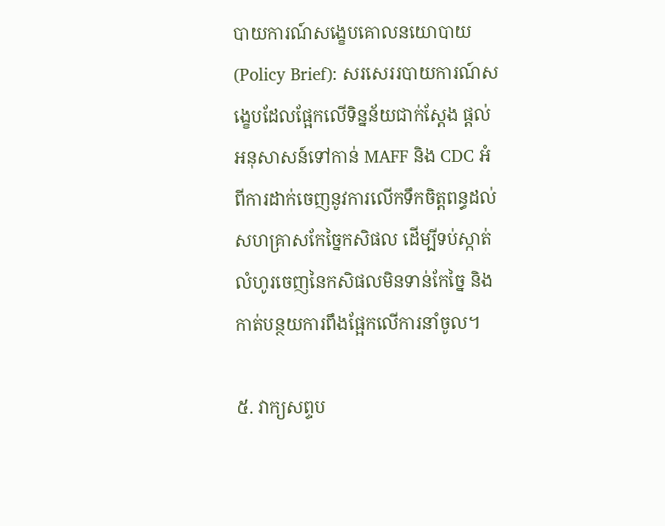បាយការណ៍សង្ខេបគោលនយោបាយ (Policy Brief): សរសេររបាយការណ៍សង្ខេបដែលផ្អែកលើទិន្នន័យជាក់ស្តែង ផ្ដល់អនុសាសន៍ទៅកាន់ MAFF និង CDC អំពីការដាក់ចេញនូវការលើកទឹកចិត្តពន្ធដល់សហគ្រាសកែច្នៃកសិផល ដើម្បីទប់ស្កាត់លំហូរចេញនៃកសិផលមិនទាន់កែច្នៃ និងកាត់បន្ថយការពឹងផ្អែកលើការនាំចូល។

៥. វាក្យសព្ទប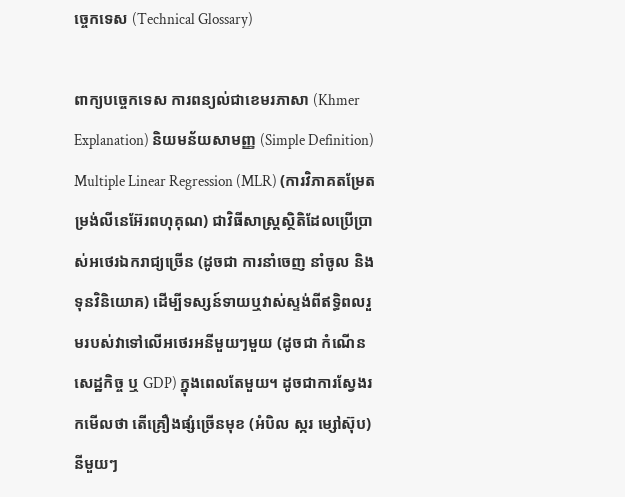ច្ចេកទេស (Technical Glossary)

ពាក្យបច្ចេកទេស ការពន្យល់ជាខេមរភាសា (Khmer Explanation) និយមន័យសាមញ្ញ (Simple Definition)
Multiple Linear Regression (MLR) (ការវិភាគតម្រែតម្រង់លីនេអ៊ែរពហុគុណ) ជាវិធីសាស្ត្រស្ថិតិដែលប្រើប្រាស់អថេរឯករាជ្យច្រើន (ដូចជា ការនាំចេញ នាំចូល និងទុនវិនិយោគ) ដើម្បីទស្សន៍ទាយឬវាស់ស្ទង់ពីឥទ្ធិពលរួមរបស់វាទៅលើអថេរអនីមួយៗមួយ (ដូចជា កំណើនសេដ្ឋកិច្ច ឬ GDP) ក្នុងពេលតែមួយ។ ដូចជាការស្វែងរកមើលថា តើគ្រឿងផ្សំច្រើនមុខ (អំបិល ស្ករ ម្សៅស៊ុប) នីមួយៗ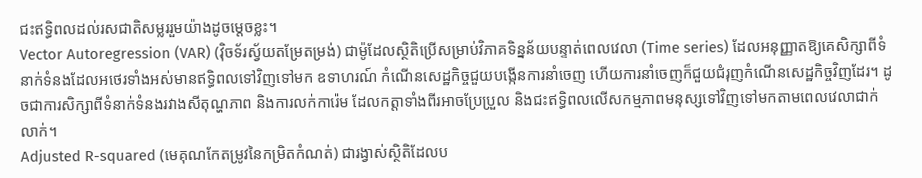ជះឥទ្ធិពលដល់រសជាតិសម្លររួមយ៉ាងដូចម្តេចខ្លះ។
Vector Autoregression (VAR) (វ៉ិចទ័រស្វ័យតម្រែតម្រង់) ជាម៉ូដែលស្ថិតិប្រើសម្រាប់វិភាគទិន្នន័យបន្ទាត់ពេលវេលា (Time series) ដែលអនុញ្ញាតឱ្យគេសិក្សាពីទំនាក់ទំនងដែលអថេរទាំងអស់មានឥទ្ធិពលទៅវិញទៅមក ឧទាហរណ៍ កំណើនសេដ្ឋកិច្ចជួយបង្កើនការនាំចេញ ហើយការនាំចេញក៏ជួយជំរុញកំណើនសេដ្ឋកិច្ចវិញដែរ។ ដូចជាការសិក្សាពីទំនាក់ទំនងរវាងសីតុណ្ហភាព និងការលក់ការ៉េម ដែលកត្តាទាំងពីរអាចប្រែប្រួល និងជះឥទ្ធិពលលើសកម្មភាពមនុស្សទៅវិញទៅមកតាមពេលវេលាជាក់លាក់។
Adjusted R-squared (មេគុណកែតម្រូវនៃកម្រិតកំណត់) ជារង្វាស់ស្ថិតិដែលប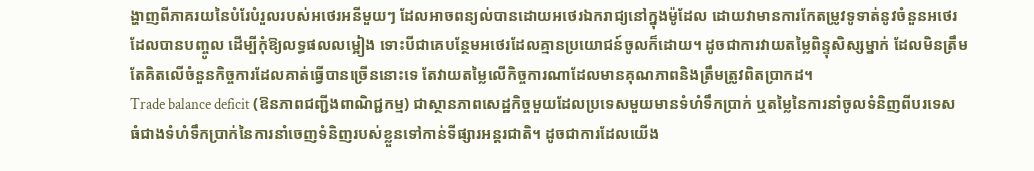ង្ហាញពីភាគរយនៃបំរែបំរួលរបស់អថេរអនីមួយៗ ដែលអាចពន្យល់បានដោយអថេរឯករាជ្យនៅក្នុងម៉ូដែល ដោយវាមានការកែតម្រូវទូទាត់នូវចំនួនអថេរដែលបានបញ្ចូល ដើម្បីកុំឱ្យលទ្ធផលលម្អៀង ទោះបីជាគេបន្ថែមអថេរដែលគ្មានប្រយោជន៍ចូលក៏ដោយ។ ដូចជាការវាយតម្លៃពិន្ទុសិស្សម្នាក់ ដែលមិនត្រឹមតែគិតលើចំនួនកិច្ចការដែលគាត់ធ្វើបានច្រើននោះទេ តែវាយតម្លៃលើកិច្ចការណាដែលមានគុណភាពនិងត្រឹមត្រូវពិតប្រាកដ។
Trade balance deficit (ឱនភាពជញ្ជីងពាណិជ្ជកម្ម) ជាស្ថានភាពសេដ្ឋកិច្ចមួយដែលប្រទេសមួយមានទំហំទឹកប្រាក់ ឬតម្លៃនៃការនាំចូលទំនិញពីបរទេស ធំជាងទំហំទឹកប្រាក់នៃការនាំចេញទំនិញរបស់ខ្លួនទៅកាន់ទីផ្សារអន្តរជាតិ។ ដូចជាការដែលយើង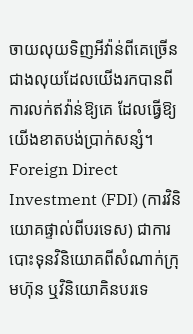ចាយលុយទិញអីវ៉ាន់ពីគេច្រើនជាងលុយដែលយើងរកបានពីការលក់ឥវ៉ាន់ឱ្យគេ ដែលធ្វើឱ្យយើងខាតបង់ប្រាក់សន្សំ។
Foreign Direct Investment (FDI) (ការវិនិយោគផ្ទាល់ពីបរទេស) ជាការបោះទុនវិនិយោគពីសំណាក់ក្រុមហ៊ុន ឬវិនិយោគិនបរទេ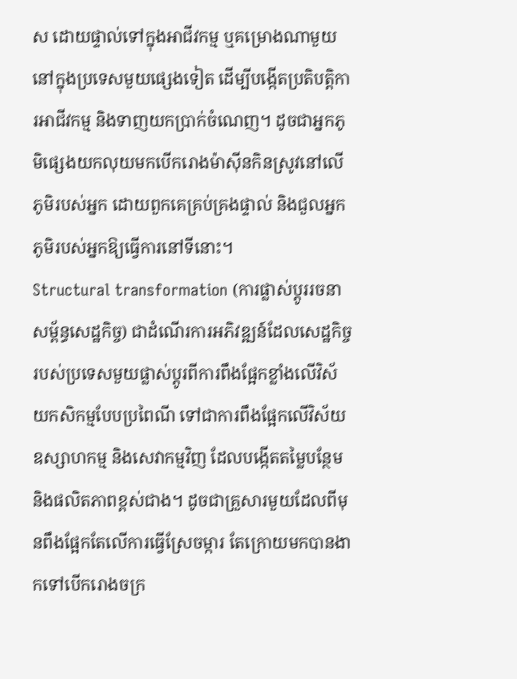ស ដោយផ្ទាល់ទៅក្នុងអាជីវកម្ម ឬគម្រោងណាមួយនៅក្នុងប្រទេសមួយផ្សេងទៀត ដើម្បីបង្កើតប្រតិបត្តិការអាជីវកម្ម និងទាញយកប្រាក់ចំណេញ។ ដូចជាអ្នកភូមិផ្សេងយកលុយមកបើករោងម៉ាស៊ីនកិនស្រូវនៅលើភូមិរបស់អ្នក ដោយពួកគេគ្រប់គ្រងផ្ទាល់ និងជួលអ្នកភូមិរបស់អ្នកឱ្យធ្វើការនៅទីនោះ។
Structural transformation (ការផ្លាស់ប្តូររចនាសម្ព័ន្ធសេដ្ឋកិច្ច) ជាដំណើរការអភិវឌ្ឍន៍ដែលសេដ្ឋកិច្ចរបស់ប្រទេសមួយផ្លាស់ប្តូរពីការពឹងផ្អែកខ្លាំងលើវិស័យកសិកម្មបែបប្រពៃណី ទៅជាការពឹងផ្អែកលើវិស័យឧស្សាហកម្ម និងសេវាកម្មវិញ ដែលបង្កើតតម្លៃបន្ថែមនិងផលិតភាពខ្ពស់ជាង។ ដូចជាគ្រួសារមួយដែលពីមុនពឹងផ្អែកតែលើការធ្វើស្រែចម្ការ តែក្រោយមកបានងាកទៅបើករោងចក្រ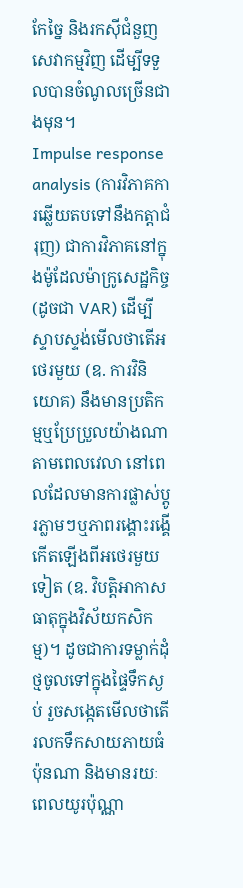កែច្នៃ និងរកស៊ីជំនួញសេវាកម្មវិញ ដើម្បីទទួលបានចំណូលច្រើនជាងមុន។
Impulse response analysis (ការវិភាគការឆ្លើយតបទៅនឹងកត្តាជំរុញ) ជាការវិភាគនៅក្នុងម៉ូដែលម៉ាក្រូសេដ្ឋកិច្ច (ដូចជា VAR) ដើម្បីស្ទាបស្ទង់មើលថាតើអថេរមួយ (ឧ. ការវិនិយោគ) នឹងមានប្រតិកម្មឬប្រែប្រួលយ៉ាងណាតាមពេលវេលា នៅពេលដែលមានការផ្លាស់ប្តូរភ្លាមៗឬភាពរង្គោះរង្គើកើតឡើងពីអថេរមួយទៀត (ឧ. វិបត្តិអាកាសធាតុក្នុងវិស័យកសិកម្ម)។ ដូចជាការទម្លាក់ដុំថ្មចូលទៅក្នុងផ្ទៃទឹកស្ងប់ រួចសង្កេតមើលថាតើរលកទឹកសាយភាយធំប៉ុនណា និងមានរយៈពេលយូរប៉ុណ្ណា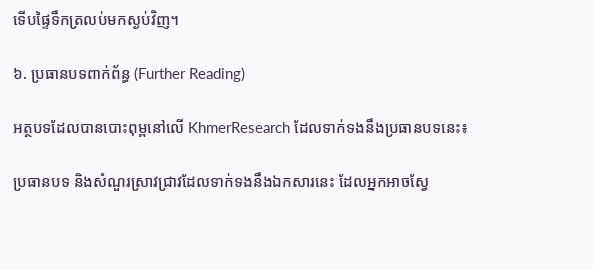ទើបផ្ទៃទឹកត្រលប់មកស្ងប់វិញ។

៦. ប្រធានបទពាក់ព័ន្ធ (Further Reading)

អត្ថបទដែលបានបោះពុម្ពនៅលើ KhmerResearch ដែលទាក់ទងនឹងប្រធានបទនេះ៖

ប្រធានបទ និងសំណួរស្រាវជ្រាវដែលទាក់ទងនឹងឯកសារនេះ ដែលអ្នកអាចស្វែ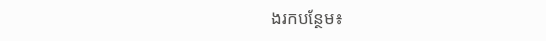ងរកបន្ថែម៖